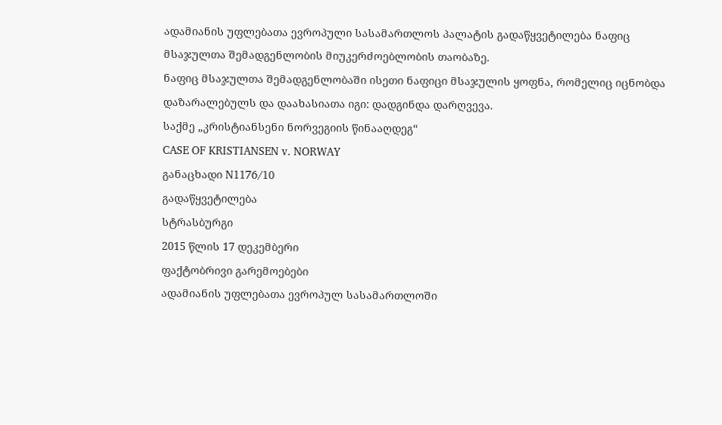ადამიანის უფლებათა ევროპული სასამართლოს პალატის გადაწყვეტილება ნაფიც მსაჯულთა შემადგენლობის მიუკერძოებლობის თაობაზე.
ნაფიც მსაჯულთა შემადგენლობაში ისეთი ნაფიცი მსაჯულის ყოფნა, რომელიც იცნობდა დაზარალებულს და დაახასიათა იგი: დადგინდა დარღვევა.
საქმე „კრისტიანსენი ნორვეგიის წინააღდეგ“
CASE OF KRISTIANSEN v. NORWAY
განაცხადი N1176/10
გადაწყვეტილება
სტრასბურგი
2015 წლის 17 დეკემბერი
ფაქტობრივი გარემოებები
ადამიანის უფლებათა ევროპულ სასამართლოში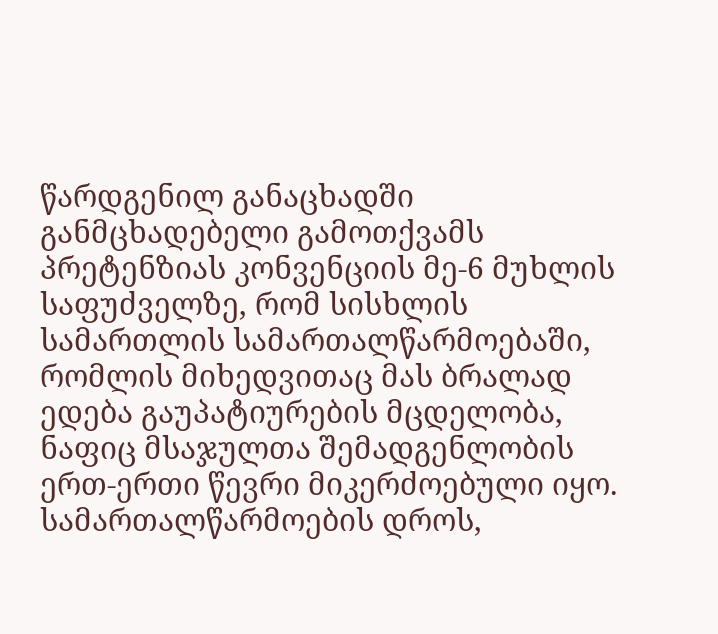წარდგენილ განაცხადში განმცხადებელი გამოთქვამს პრეტენზიას კონვენციის მე-6 მუხლის საფუძველზე, რომ სისხლის სამართლის სამართალწარმოებაში, რომლის მიხედვითაც მას ბრალად ედება გაუპატიურების მცდელობა, ნაფიც მსაჯულთა შემადგენლობის ერთ-ერთი წევრი მიკერძოებული იყო. სამართალწარმოების დროს,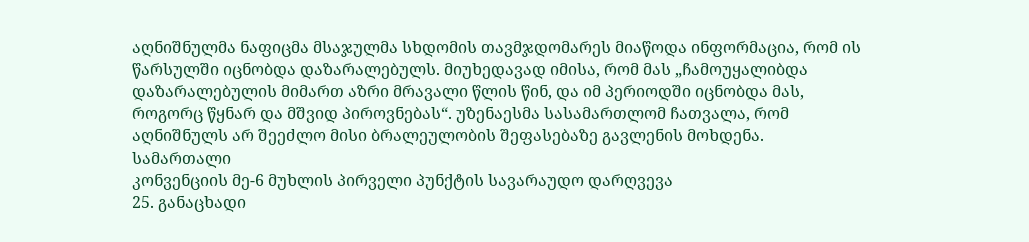აღნიშნულმა ნაფიცმა მსაჯულმა სხდომის თავმჯდომარეს მიაწოდა ინფორმაცია, რომ ის წარსულში იცნობდა დაზარალებულს. მიუხედავად იმისა, რომ მას „ჩამოუყალიბდა დაზარალებულის მიმართ აზრი მრავალი წლის წინ, და იმ პერიოდში იცნობდა მას, როგორც წყნარ და მშვიდ პიროვნებას“. უზენაესმა სასამართლომ ჩათვალა, რომ აღნიშნულს არ შეეძლო მისი ბრალეულობის შეფასებაზე გავლენის მოხდენა.
სამართალი
კონვენციის მე-6 მუხლის პირველი პუნქტის სავარაუდო დარღვევა
25. განაცხადი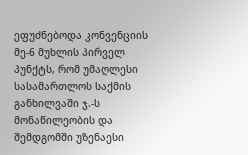ეფუძნებოდა კონვენციის მე-6 მუხლის პირველ პუნქტს, რომ უმაღლესი სასამართლოს საქმის განხილვაში ჯ.-ს მონაწილეობის და შემდგომში უზენაესი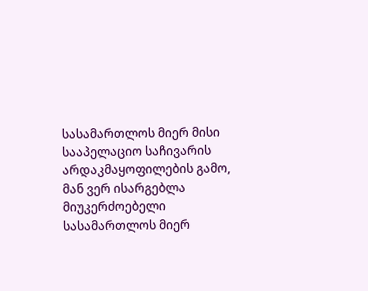სასამართლოს მიერ მისი სააპელაციო საჩივარის არდაკმაყოფილების გამო, მან ვერ ისარგებლა მიუკერძოებელი სასამართლოს მიერ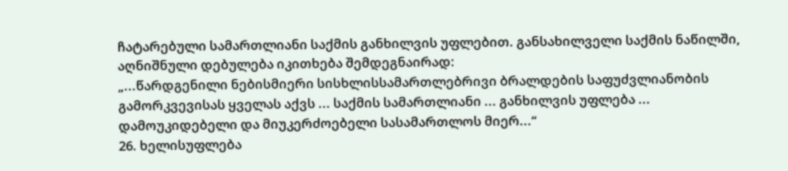ჩატარებული სამართლიანი საქმის განხილვის უფლებით. განსახილველი საქმის ნაწილში, აღნიშნული დებულება იკითხება შემდეგნაირად:
„...წარდგენილი ნებისმიერი სისხლისსამართლებრივი ბრალდების საფუძვლიანობის გამორკვევისას ყველას აქვს ... საქმის სამართლიანი ... განხილვის უფლება ... დამოუკიდებელი და მიუკერძოებელი სასამართლოს მიერ...“
26. ხელისუფლება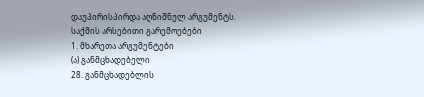დაუპირისპირდა აღნიშნულ არგუმენტს.
საქმის არსებითი გარემოებები
1. მხარეთა არგუმენტები
(ა) განმცხადებელი
28. განმცხადებლის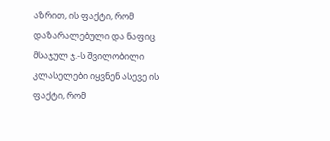აზრით, ის ფაქტი, რომ დაზარალებული და ნაფიც მსაჯულ ჯ.-ს შვილობილი კლასელები იყვნენ ასევე ის ფაქტი, რომ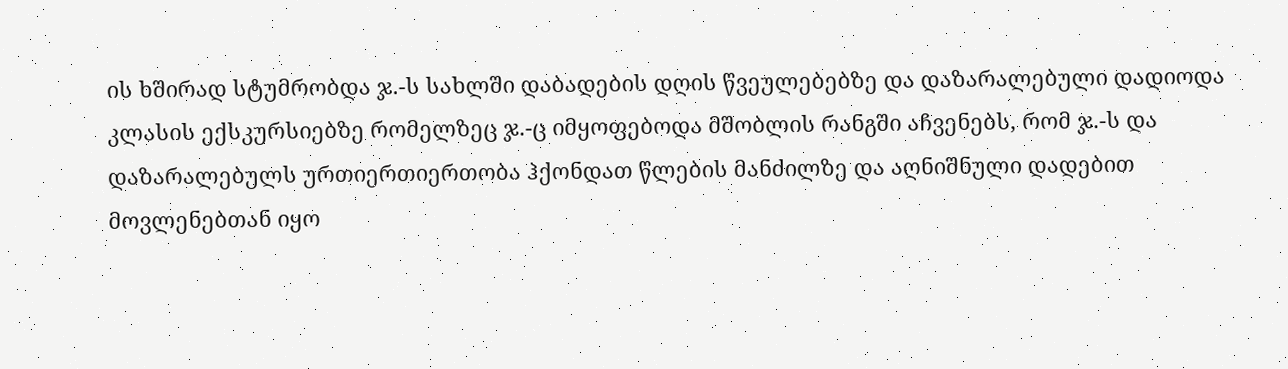ის ხშირად სტუმრობდა ჯ.-ს სახლში დაბადების დღის წვეულებებზე და დაზარალებული დადიოდა კლასის ექსკურსიებზე რომელზეც ჯ.-ც იმყოფებოდა მშობლის რანგში აჩვენებს, რომ ჯ.-ს და დაზარალებულს ურთიერთიერთობა ჰქონდათ წლების მანძილზე და აღნიშნული დადებით მოვლენებთან იყო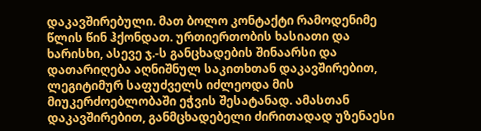დაკავშირებული. მათ ბოლო კონტაქტი რამოდენიმე წლის წინ ჰქონდათ. ურთიერთობის ხასიათი და ხარისხი, ასევე ჯ.-ს განცხადების შინაარსი და დათარიღება აღნიშნულ საკითხთან დაკავშირებით, ლეგიტიმურ საფუძველს იძლეოდა მის მიუკერძოებლობაში ეჭვის შესატანად. ამასთან დაკავშირებით, განმცხადებელი ძირითადად უზენაესი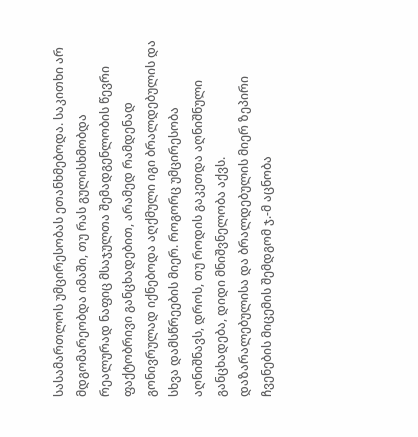სასამართლოს უმცირესობას ეთანხმებოდა. საკითხი არ მდგომარეობდა იმაში, თუ რას გულისხმობდა რეალურად ნაფიც მსაჯულთა შემადგენლობის წევრი ფაქტობრივი განცხადებით, არამედ რამდენად გონივრულად იქნებოდა აღქმული იგი ბრალდებულის და სხვა დამსწრეების მიერ. როგორც უმცირესობა აღნიშნავს, დროს, თუ როდის გაკეთდა აღნიშნული განცხადება, დიდი მნიშვნელობა აქვს. დაზარალებულისა და ბრალდებულის მიერ ზეპირი ჩვენების მიცემის შემდგომ ჯ.-მ აცნობა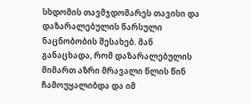სხდომის თავმჯდომარეს თავისი და დაზარალებულის წარსული ნაცნობობის შესახებ. მან განაცხადა, რომ დაზარალებულის მიმართ აზრი მრავალი წლის წინ ჩამოუყალიბდა და იმ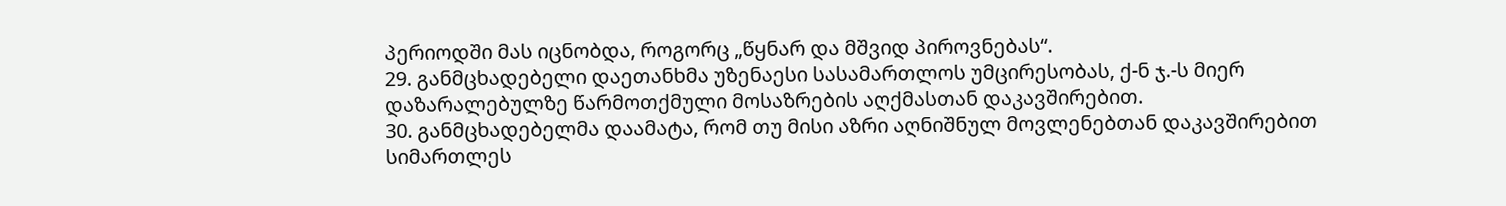პერიოდში მას იცნობდა, როგორც „წყნარ და მშვიდ პიროვნებას“.
29. განმცხადებელი დაეთანხმა უზენაესი სასამართლოს უმცირესობას, ქ-ნ ჯ.-ს მიერ დაზარალებულზე წარმოთქმული მოსაზრების აღქმასთან დაკავშირებით.
30. განმცხადებელმა დაამატა, რომ თუ მისი აზრი აღნიშნულ მოვლენებთან დაკავშირებით სიმართლეს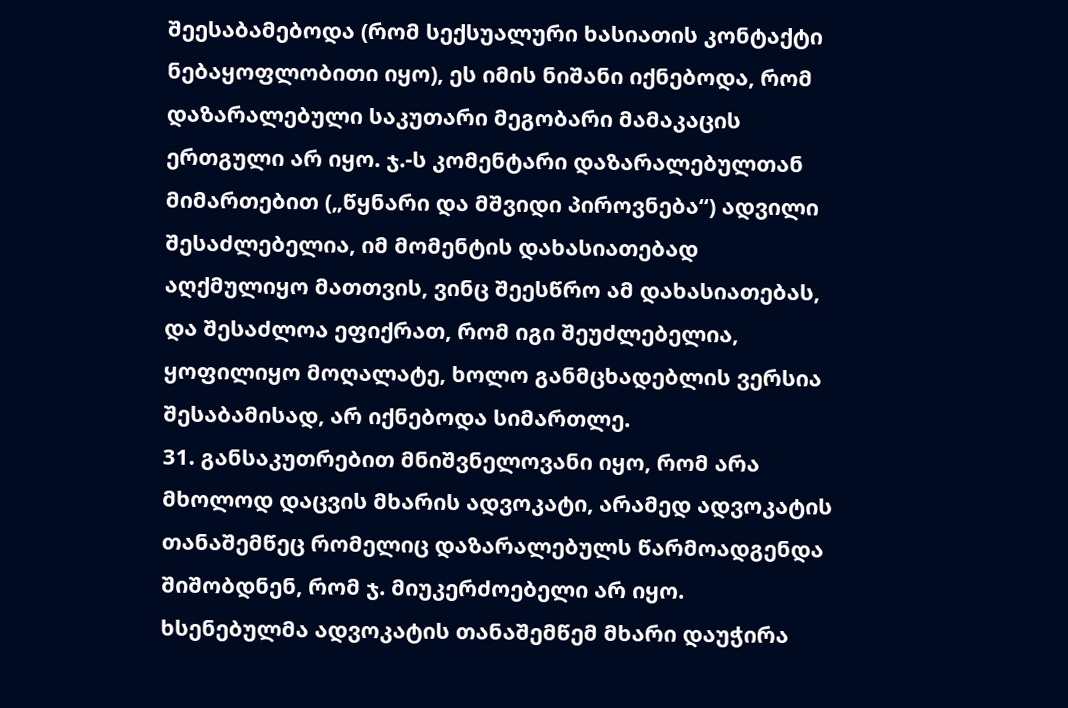შეესაბამებოდა (რომ სექსუალური ხასიათის კონტაქტი ნებაყოფლობითი იყო), ეს იმის ნიშანი იქნებოდა, რომ დაზარალებული საკუთარი მეგობარი მამაკაცის ერთგული არ იყო. ჯ.-ს კომენტარი დაზარალებულთან მიმართებით („წყნარი და მშვიდი პიროვნება“) ადვილი შესაძლებელია, იმ მომენტის დახასიათებად აღქმულიყო მათთვის, ვინც შეესწრო ამ დახასიათებას, და შესაძლოა ეფიქრათ, რომ იგი შეუძლებელია, ყოფილიყო მოღალატე, ხოლო განმცხადებლის ვერსია შესაბამისად, არ იქნებოდა სიმართლე.
31. განსაკუთრებით მნიშვნელოვანი იყო, რომ არა მხოლოდ დაცვის მხარის ადვოკატი, არამედ ადვოკატის თანაშემწეც რომელიც დაზარალებულს წარმოადგენდა შიშობდნენ, რომ ჯ. მიუკერძოებელი არ იყო. ხსენებულმა ადვოკატის თანაშემწემ მხარი დაუჭირა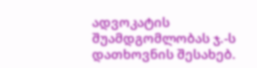ადვოკატის შუამდგომლობას ჯ.-ს დათხოვნის შესახებ.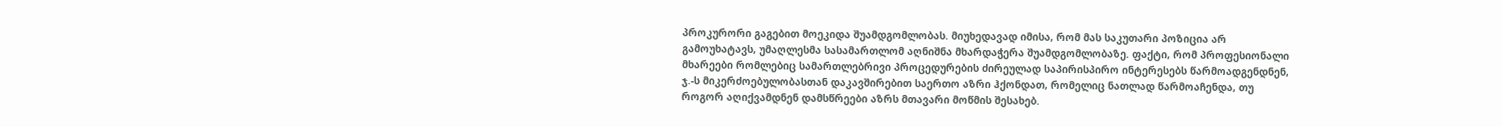პროკურორი გაგებით მოეკიდა შუამდგომლობას. მიუხედავად იმისა, რომ მას საკუთარი პოზიცია არ გამოუხატავს, უმაღლესმა სასამართლომ აღნიშნა მხარდაჭერა შუამდგომლობაზე. ფაქტი, რომ პროფესიონალი მხარეები რომლებიც სამართლებრივი პროცედურების ძირეულად საპირისპირო ინტერესებს წარმოადგენდნენ, ჯ.-ს მიკერძოებულობასთან დაკავშირებით საერთო აზრი ჰქონდათ, რომელიც ნათლად წარმოაჩენდა, თუ როგორ აღიქვამდნენ დამსწრეები აზრს მთავარი მოწმის შესახებ.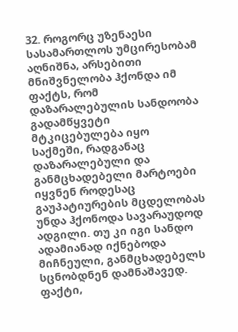32. როგორც უზენაესი სასამართლოს უმცირესობამ აღნიშნა, არსებითი მნიშვნელობა ჰქონდა იმ ფაქტს, რომ დაზარალებულის სანდოობა გადამწყვეტი მტკიცებულება იყო საქმეში, რადგანაც დაზარალებული და განმცხადებელი მარტოები იყვნენ როდესაც გაუპატიურების მცდელობას უნდა ჰქონოდა სავარაუდოდ ადგილი. თუ კი იგი სანდო ადამიანად იქნებოდა მიჩნეული, განმცხადებელს სცნობდნენ დამნაშავედ. ფაქტი,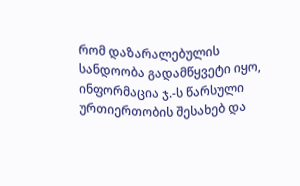რომ დაზარალებულის სანდოობა გადამწყვეტი იყო, ინფორმაცია ჯ.-ს წარსული ურთიერთობის შესახებ და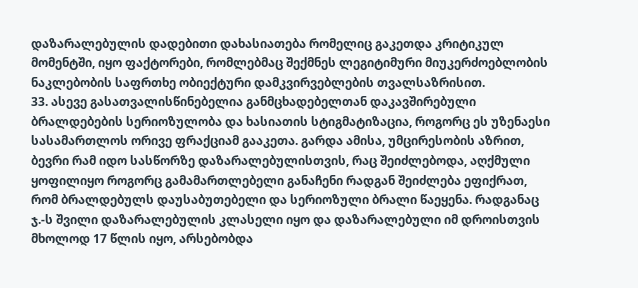დაზარალებულის დადებითი დახასიათება რომელიც გაკეთდა კრიტიკულ მომენტში, იყო ფაქტორები, რომლებმაც შექმნეს ლეგიტიმური მიუკერძოებლობის ნაკლებობის საფრთხე ობიექტური დამკვირვებლების თვალსაზრისით.
33. ასევე გასათვალისწინებელია განმცხადებელთან დაკავშირებული ბრალდებების სერიოზულობა და ხასიათის სტიგმატიზაცია, როგორც ეს უზენაესი სასამართლოს ორივე ფრაქციამ გააკეთა. გარდა ამისა, უმცირესობის აზრით, ბევრი რამ იდო სასწორზე დაზარალებულისთვის, რაც შეიძლებოდა, აღქმული ყოფილიყო როგორც გამამართლებელი განაჩენი რადგან შეიძლება ეფიქრათ, რომ ბრალდებულს დაუსაბუთებელი და სერიოზული ბრალი წაეყენა. რადგანაც ჯ.-ს შვილი დაზარალებულის კლასელი იყო და დაზარალებული იმ დროისთვის მხოლოდ 17 წლის იყო, არსებობდა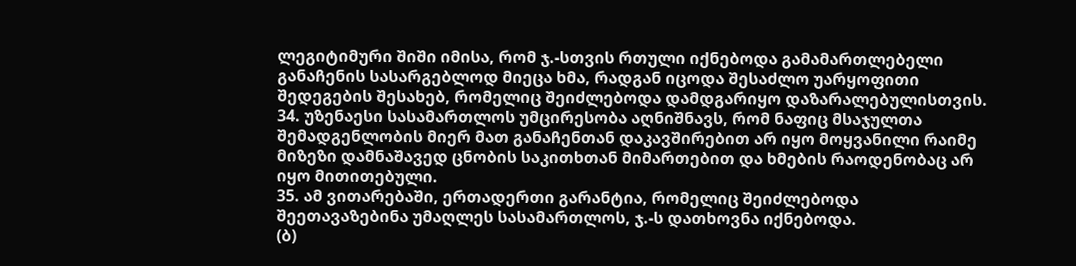ლეგიტიმური შიში იმისა, რომ ჯ.-სთვის რთული იქნებოდა გამამართლებელი განაჩენის სასარგებლოდ მიეცა ხმა, რადგან იცოდა შესაძლო უარყოფითი შედეგების შესახებ, რომელიც შეიძლებოდა დამდგარიყო დაზარალებულისთვის.
34. უზენაესი სასამართლოს უმცირესობა აღნიშნავს, რომ ნაფიც მსაჯულთა შემადგენლობის მიერ მათ განაჩენთან დაკავშირებით არ იყო მოყვანილი რაიმე მიზეზი დამნაშავედ ცნობის საკითხთან მიმართებით და ხმების რაოდენობაც არ იყო მითითებული.
35. ამ ვითარებაში, ერთადერთი გარანტია, რომელიც შეიძლებოდა შეეთავაზებინა უმაღლეს სასამართლოს, ჯ.-ს დათხოვნა იქნებოდა.
(ბ)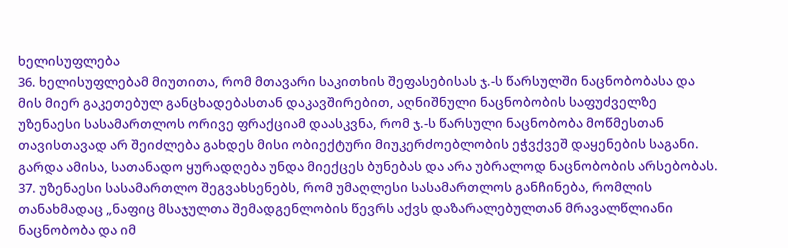ხელისუფლება
36. ხელისუფლებამ მიუთითა, რომ მთავარი საკითხის შეფასებისას ჯ.-ს წარსულში ნაცნობობასა და მის მიერ გაკეთებულ განცხადებასთან დაკავშირებით, აღნიშნული ნაცნობობის საფუძველზე უზენაესი სასამართლოს ორივე ფრაქციამ დაასკვნა, რომ ჯ.-ს წარსული ნაცნობობა მოწმესთან თავისთავად არ შეიძლება გახდეს მისი ობიექტური მიუკერძოებლობის ეჭვქვეშ დაყენების საგანი. გარდა ამისა, სათანადო ყურადღება უნდა მიექცეს ბუნებას და არა უბრალოდ ნაცნობობის არსებობას.
37. უზენაესი სასამართლო შეგვახსენებს, რომ უმაღლესი სასამართლოს განჩინება, რომლის თანახმადაც „ნაფიც მსაჯულთა შემადგენლობის წევრს აქვს დაზარალებულთან მრავალწლიანი ნაცნობობა და იმ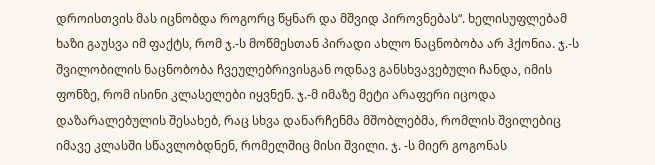დროისთვის მას იცნობდა როგორც წყნარ და მშვიდ პიროვნებას“. ხელისუფლებამ ხაზი გაუსვა იმ ფაქტს, რომ ჯ.-ს მოწმესთან პირადი ახლო ნაცნობობა არ ჰქონია. ჯ.-ს შვილობილის ნაცნობობა ჩვეულებრივისგან ოდნავ განსხვავებული ჩანდა, იმის ფონზე, რომ ისინი კლასელები იყვნენ. ჯ.-მ იმაზე მეტი არაფერი იცოდა დაზარალებულის შესახებ, რაც სხვა დანარჩენმა მშობლებმა, რომლის შვილებიც იმავე კლასში სწავლობდნენ, რომელშიც მისი შვილი. ჯ. -ს მიერ გოგონას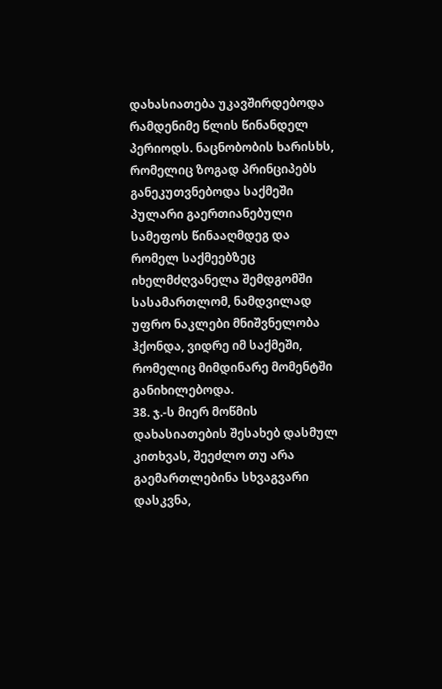დახასიათება უკავშირდებოდა რამდენიმე წლის წინანდელ პერიოდს. ნაცნობობის ხარისხს, რომელიც ზოგად პრინციპებს განეკუთვნებოდა საქმეში პულარი გაერთიანებული სამეფოს წინააღმდეგ და რომელ საქმეებზეც იხელმძღვანელა შემდგომში სასამართლომ, ნამდვილად უფრო ნაკლები მნიშვნელობა ჰქონდა, ვიდრე იმ საქმეში, რომელიც მიმდინარე მომენტში განიხილებოდა.
38. ჯ.-ს მიერ მოწმის დახასიათების შესახებ დასმულ კითხვას, შეეძლო თუ არა გაემართლებინა სხვაგვარი დასკვნა,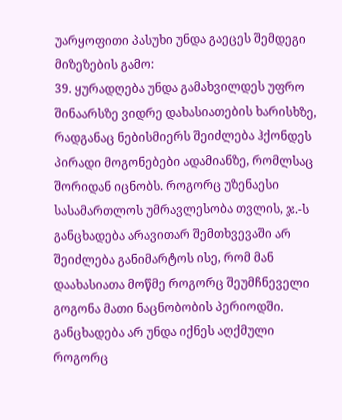უარყოფითი პასუხი უნდა გაეცეს შემდეგი მიზეზების გამო:
39. ყურადღება უნდა გამახვილდეს უფრო შინაარსზე ვიდრე დახასიათების ხარისხზე, რადგანაც ნებისმიერს შეიძლება ჰქონდეს პირადი მოგონებები ადამიანზე, რომლსაც შორიდან იცნობს. როგორც უზენაესი სასამართლოს უმრავლესობა თვლის, ჯ.-ს განცხადება არავითარ შემთხვევაში არ შეიძლება განიმარტოს ისე, რომ მან დაახასიათა მოწმე როგორც შეუმჩნეველი გოგონა მათი ნაცნობობის პერიოდში. განცხადება არ უნდა იქნეს აღქმული როგორც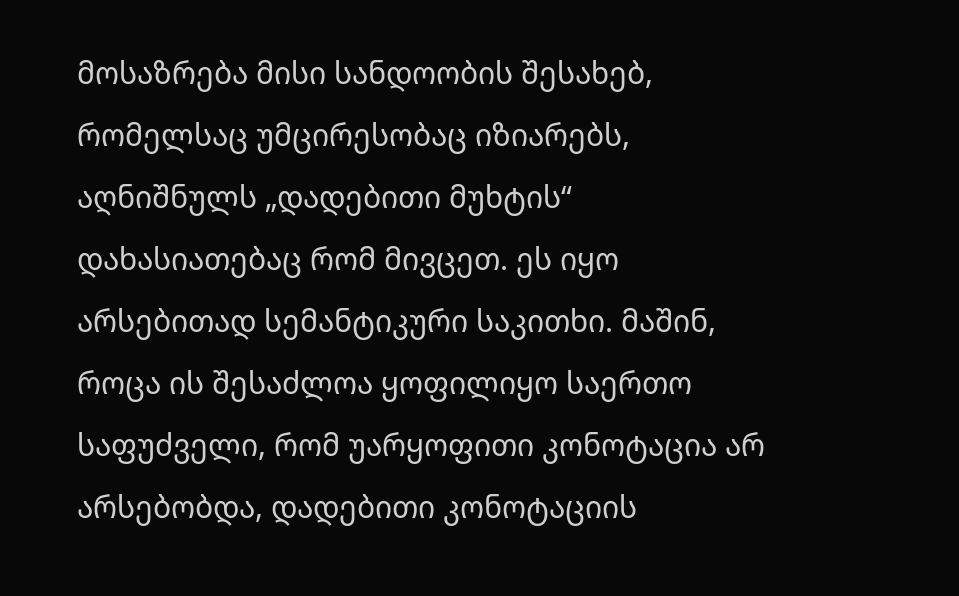მოსაზრება მისი სანდოობის შესახებ, რომელსაც უმცირესობაც იზიარებს, აღნიშნულს „დადებითი მუხტის“ დახასიათებაც რომ მივცეთ. ეს იყო არსებითად სემანტიკური საკითხი. მაშინ, როცა ის შესაძლოა ყოფილიყო საერთო საფუძველი, რომ უარყოფითი კონოტაცია არ არსებობდა, დადებითი კონოტაციის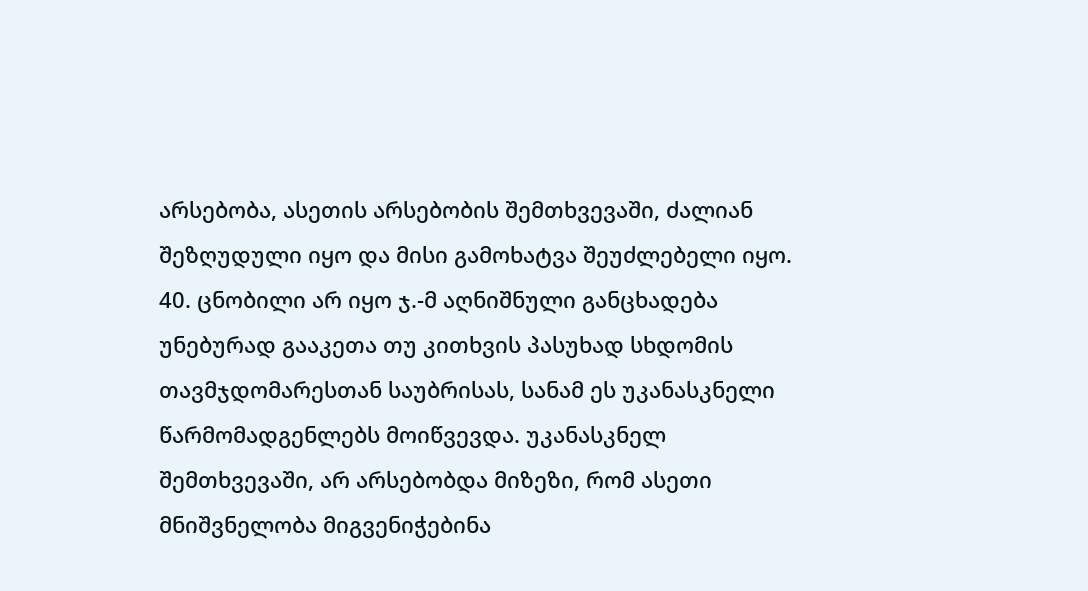არსებობა, ასეთის არსებობის შემთხვევაში, ძალიან შეზღუდული იყო და მისი გამოხატვა შეუძლებელი იყო.
40. ცნობილი არ იყო ჯ.-მ აღნიშნული განცხადება უნებურად გააკეთა თუ კითხვის პასუხად სხდომის თავმჯდომარესთან საუბრისას, სანამ ეს უკანასკნელი წარმომადგენლებს მოიწვევდა. უკანასკნელ შემთხვევაში, არ არსებობდა მიზეზი, რომ ასეთი მნიშვნელობა მიგვენიჭებინა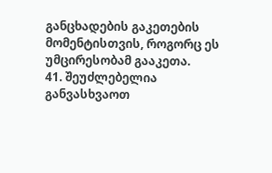განცხადების გაკეთების მომენტისთვის, როგორც ეს უმცირესობამ გააკეთა.
41. შეუძლებელია განვასხვაოთ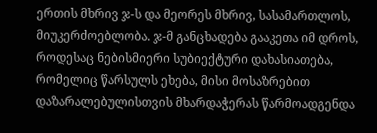ერთის მხრივ ჯ-ს და მეორეს მხრივ, სასამართლოს, მიუკერძოებლობა. ჯ-მ განცხადება გააკეთა იმ დროს, როდესაც ნებისმიერი სუბიექტური დახასიათება, რომელიც წარსულს ეხება, მისი მოსაზრებით დაზარალებულისთვის მხარდაჭერას წარმოადგენდა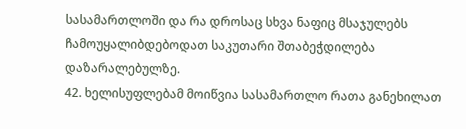სასამართლოში და რა დროსაც სხვა ნაფიც მსაჯულებს ჩამოუყალიბდებოდათ საკუთარი შთაბეჭდილება დაზარალებულზე.
42. ხელისუფლებამ მოიწვია სასამართლო რათა განეხილათ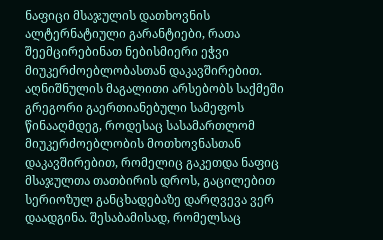ნაფიცი მსაჯულის დათხოვნის ალტერნატიული გარანტიები, რათა შეემცირებინათ ნებისმიერი ეჭვი მიუკერძოებლობასთან დაკავშირებით. აღნიშნულის მაგალითი არსებობს საქმეში გრეგორი გაერთიანებული სამეფოს წინააღმდეგ, როდესაც სასამართლომ მიუკერძოებლობის მოთხოვნასთან დაკავშირებით, რომელიც გაკეთდა ნაფიც მსაჯულთა თათბირის დროს, გაცილებით სერიოზულ განცხადებაზე დარღვევა ვერ დაადგინა. შესაბამისად, რომელსაც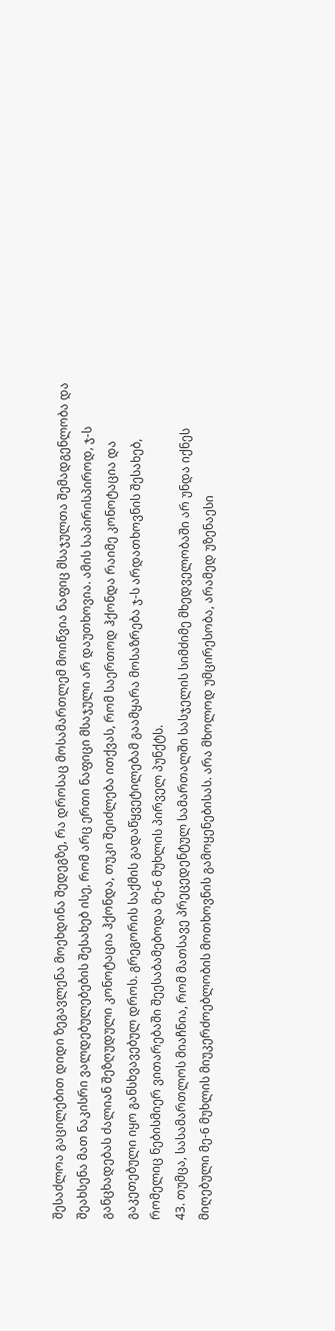შესაძლოა გაცილებით დიდი ზეგავლენა მოეხდინა შედეგზე, რა დროსაც მოსამართლემ მოიწვია ნაფიც მსაჯულთა შემადგენლობა და შეახსენა მათ ნაკისრი ვალდებულებების შესახებ ისე, რომ არც ერთი ნაფიცი მსაჯული არ დაუთხოვია. ამის საპირისპიროდ, ჯ-ს განცხადებას ძალიან შეზღუდული კონოტაცია ჰქონდა, თუკი შეიძლება ითქვას, რომ საერთოდ ჰქონდა რაიმე კონოტაცია და გაკეთებული იყო განსხვავებულ დროს. გრეგორის საქმის გადაწყვეტილებამ გაამყარა მოსაზრება ჯ-ს არდათხოვნის შესახებ, რომელიც ნებისმიერ ვითარებაში შეესაბამებოდა მე-6 მუხლის პირველ პუნქტს.
43. თუმცა, სასამართლოს მიაჩნია, რომ მათსავე პრეცედენტულ სამართალში სასჯელის სიმძიმე მხედველობაში არ უნდა იქნეს მიღებული მე-6 მუხლის მიუკერძოებლობის მოთხოვნის გამოყენებისას. არა მხოლოდ უმცირესობა, არამედ უზენაესი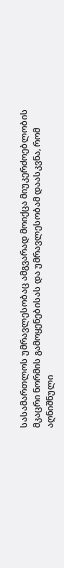სასამართლოს უმრავლესობაც ამგვარად მოიქცა მიუკერძოებლობის მკაცრი ნორმის გამოყენებისას და უმრავლესობამ დაასკვნა, რომ აღნიშნული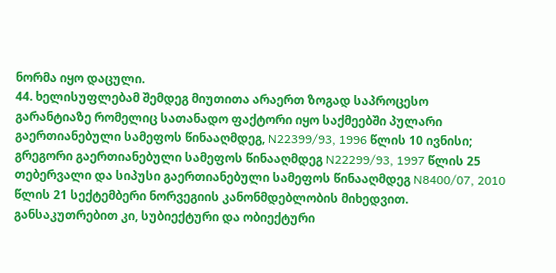ნორმა იყო დაცული.
44. ხელისუფლებამ შემდეგ მიუთითა არაერთ ზოგად საპროცესო გარანტიაზე რომელიც სათანადო ფაქტორი იყო საქმეებში პულარი გაერთიანებული სამეფოს წინააღმდეგ, N22399/93, 1996 წლის 10 ივნისი; გრეგორი გაერთიანებული სამეფოს წინააღმდეგ N22299/93, 1997 წლის 25 თებერვალი და სიპუსი გაერთიანებული სამეფოს წინააღმდეგ N8400/07, 2010 წლის 21 სექტემბერი ნორვეგიის კანონმდებლობის მიხედვით. განსაკუთრებით კი, სუბიექტური და ობიექტური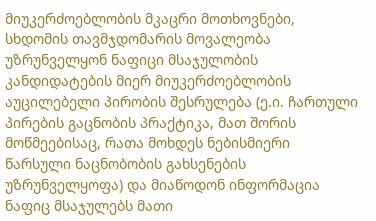მიუკერძოებლობის მკაცრი მოთხოვნები, სხდომის თავმჯდომარის მოვალეობა უზრუნველყონ ნაფიცი მსაჯულობის კანდიდატების მიერ მიუკერძოებლობის აუცილებელი პირობის შესრულება (ე.ი. ჩართული პირების გაცნობის პრაქტიკა, მათ შორის მოწმეებისაც, რათა მოხდეს ნებისმიერი წარსული ნაცნობობის გახსენების უზრუნველყოფა) და მიაწოდონ ინფორმაცია ნაფიც მსაჯულებს მათი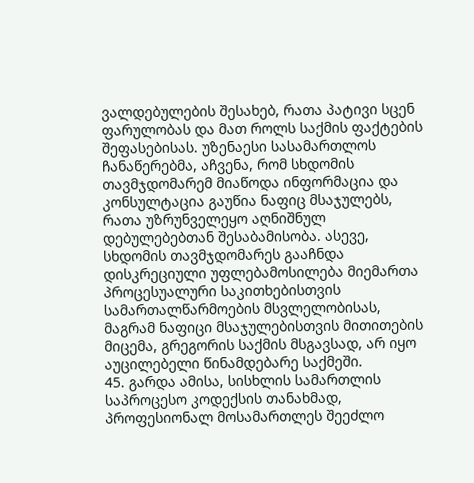ვალდებულების შესახებ, რათა პატივი სცენ ფარულობას და მათ როლს საქმის ფაქტების შეფასებისას. უზენაესი სასამართლოს ჩანაწერებმა, აჩვენა, რომ სხდომის თავმჯდომარემ მიაწოდა ინფორმაცია და კონსულტაცია გაუწია ნაფიც მსაჯულებს, რათა უზრუნველეყო აღნიშნულ დებულებებთან შესაბამისობა. ასევე, სხდომის თავმჯდომარეს გააჩნდა დისკრეციული უფლებამოსილება მიემართა პროცესუალური საკითხებისთვის სამართალწარმოების მსვლელობისას, მაგრამ ნაფიცი მსაჯულებისთვის მითითების მიცემა, გრეგორის საქმის მსგავსად, არ იყო აუცილებელი წინამდებარე საქმეში.
45. გარდა ამისა, სისხლის სამართლის საპროცესო კოდექსის თანახმად, პროფესიონალ მოსამართლეს შეეძლო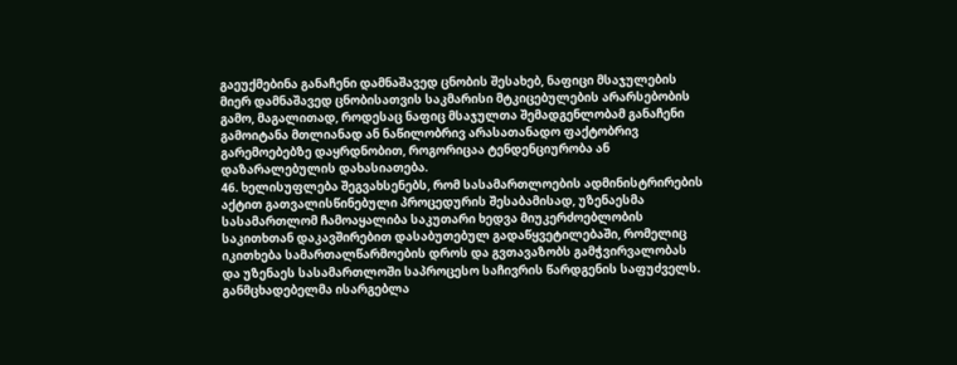გაეუქმებინა განაჩენი დამნაშავედ ცნობის შესახებ, ნაფიცი მსაჯულების მიერ დამნაშავედ ცნობისათვის საკმარისი მტკიცებულების არარსებობის გამო, მაგალითად, როდესაც ნაფიც მსაჯულთა შემადგენლობამ განაჩენი გამოიტანა მთლიანად ან ნაწილობრივ არასათანადო ფაქტობრივ გარემოებებზე დაყრდნობით, როგორიცაა ტენდენციურობა ან დაზარალებულის დახასიათება.
46. ხელისუფლება შეგვახსენებს, რომ სასამართლოების ადმინისტრირების აქტით გათვალისწინებული პროცედურის შესაბამისად, უზენაესმა სასამართლომ ჩამოაყალიბა საკუთარი ხედვა მიუკერძოებლობის საკითხთან დაკავშირებით დასაბუთებულ გადაწყვეტილებაში, რომელიც იკითხება სამართალწარმოების დროს და გვთავაზობს გამჭვირვალობას და უზენაეს სასამართლოში საპროცესო საჩივრის წარდგენის საფუძველს. განმცხადებელმა ისარგებლა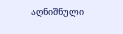აღნიშნული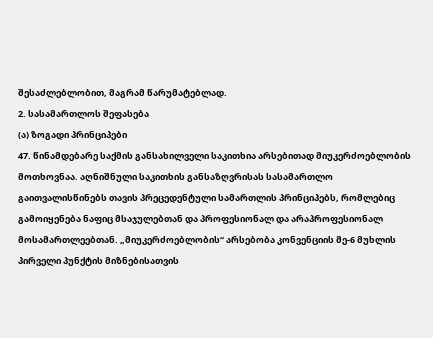შესაძლებლობით, მაგრამ წარუმატებლად.
2. სასამართლოს შეფასება
(ა) ზოგადი პრინციპები
47. წინამდებარე საქმის განსახილველი საკითხია არსებითად მიუკერძოებლობის მოთხოვნაა. აღნიშნული საკითხის განსაზღვრისას სასამართლო გაითვალისწინებს თავის პრეცედენტული სამართლის პრინციპებს, რომლებიც გამოიყენება ნაფიც მსაჯულებთან და პროფესიონალ და არაპროფესიონალ მოსამართლეებთან. „მიუკერძოებლობის“ არსებობა კონვენციის მე-6 მუხლის პირველი პუნქტის მიზნებისათვის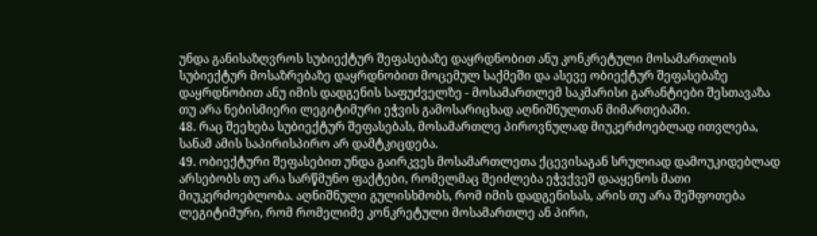უნდა განისაზღვროს სუბიექტურ შეფასებაზე დაყრდნობით ანუ კონკრეტული მოსამართლის სუბიექტურ მოსაზრებაზე დაყრდნობით მოცემულ საქმეში და ასევე ობიექტურ შეფასებაზე დაყრდნობით ანუ იმის დადგენის საფუძველზე - მოსამართლემ საკმარისი გარანტიები შესთავაზა თუ არა ნებისმიერი ლეგიტიმური ეჭვის გამოსარიცხად აღნიშნულთან მიმართებაში.
48. რაც შეეხება სუბიექტურ შეფასებას, მოსამართლე პიროვნულად მიუკერძოებლად ითვლება, სანამ ამის საპირისპირო არ დამტკიცდება.
49. ობიექტური შეფასებით უნდა გაირკვეს მოსამართლეთა ქცევისაგან სრულიად დამოუკიდებლად არსებობს თუ არა სარწმუნო ფაქტები, რომელმაც შეიძლება ეჭვქვეშ დააყენოს მათი მიუკერძოებლობა. აღნიშნული გულისხმობს, რომ იმის დადგენისას, არის თუ არა შეშფოთება ლეგიტიმური, რომ რომელიმე კონკრეტული მოსამართლე ან პირი,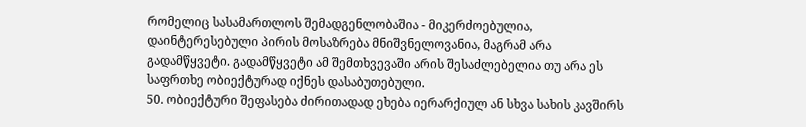რომელიც სასამართლოს შემადგენლობაშია - მიკერძოებულია, დაინტერესებული პირის მოსაზრება მნიშვნელოვანია, მაგრამ არა გადამწყვეტი. გადამწყვეტი ამ შემთხვევაში არის შესაძლებელია თუ არა ეს საფრთხე ობიექტურად იქნეს დასაბუთებული.
50. ობიექტური შეფასება ძირითადად ეხება იერარქიულ ან სხვა სახის კავშირს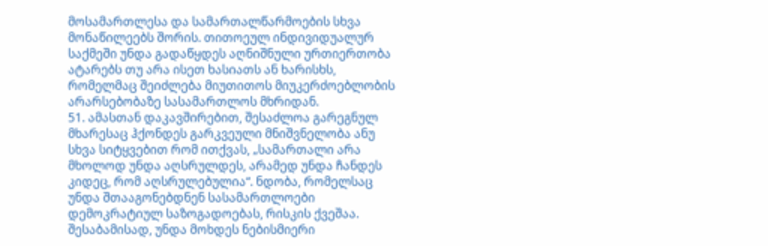მოსამართლესა და სამართალწარმოების სხვა მონაწილეებს შორის. თითოეულ ინდივიდუალურ საქმეში უნდა გადაწყდეს აღნიშნული ურთიერთობა ატარებს თუ არა ისეთ ხასიათს ან ხარისხს, რომელმაც შეიძლება მიუთითოს მიუკერძოებლობის არარსებობაზე სასამართლოს მხრიდან.
51. ამასთან დაკავშირებით, შესაძლოა გარეგნულ მხარესაც ჰქონდეს გარკვეული მნიშვნელობა ანუ სხვა სიტყვებით რომ ითქვას, „სამართალი არა მხოლოდ უნდა აღსრულდეს, არამედ უნდა ჩანდეს კიდეც, რომ აღსრულებულია“. ნდობა, რომელსაც უნდა შთააგონებდნენ სასამართლოები დემოკრატიულ საზოგადოებას, რისკის ქვეშაა. შესაბამისად, უნდა მოხდეს ნებისმიერი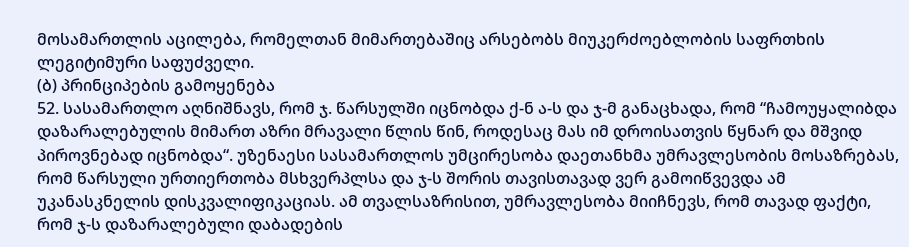მოსამართლის აცილება, რომელთან მიმართებაშიც არსებობს მიუკერძოებლობის საფრთხის ლეგიტიმური საფუძველი.
(ბ) პრინციპების გამოყენება
52. სასამართლო აღნიშნავს, რომ ჯ. წარსულში იცნობდა ქ-ნ ა-ს და ჯ-მ განაცხადა, რომ “ჩამოუყალიბდა დაზარალებულის მიმართ აზრი მრავალი წლის წინ, როდესაც მას იმ დროისათვის წყნარ და მშვიდ პიროვნებად იცნობდა“. უზენაესი სასამართლოს უმცირესობა დაეთანხმა უმრავლესობის მოსაზრებას, რომ წარსული ურთიერთობა მსხვერპლსა და ჯ-ს შორის თავისთავად ვერ გამოიწვევდა ამ უკანასკნელის დისკვალიფიკაციას. ამ თვალსაზრისით, უმრავლესობა მიიჩნევს, რომ თავად ფაქტი, რომ ჯ-ს დაზარალებული დაბადების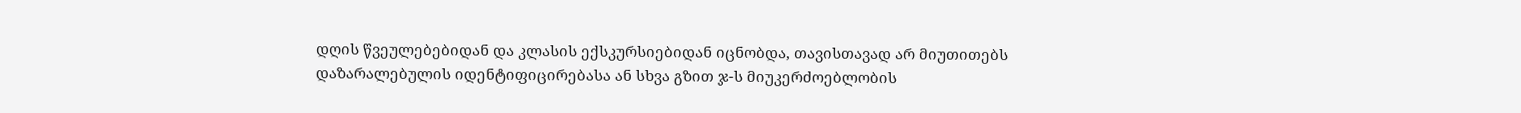დღის წვეულებებიდან და კლასის ექსკურსიებიდან იცნობდა, თავისთავად არ მიუთითებს დაზარალებულის იდენტიფიცირებასა ან სხვა გზით ჯ-ს მიუკერძოებლობის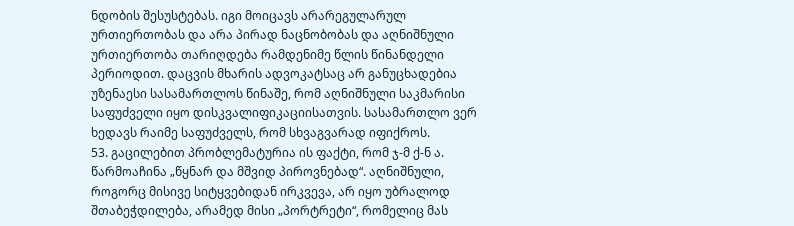ნდობის შესუსტებას. იგი მოიცავს არარეგულარულ ურთიერთობას და არა პირად ნაცნობობას და აღნიშნული ურთიერთობა თარიღდება რამდენიმე წლის წინანდელი პერიოდით. დაცვის მხარის ადვოკატსაც არ განუცხადებია უზენაესი სასამართლოს წინაშე, რომ აღნიშნული საკმარისი საფუძველი იყო დისკვალიფიკაციისათვის. სასამართლო ვერ ხედავს რაიმე საფუძველს, რომ სხვაგვარად იფიქროს.
53. გაცილებით პრობლემატურია ის ფაქტი, რომ ჯ-მ ქ-ნ ა. წარმოაჩინა „წყნარ და მშვიდ პიროვნებად“. აღნიშნული, როგორც მისივე სიტყვებიდან ირკვევა, არ იყო უბრალოდ შთაბეჭდილება, არამედ მისი „პორტრეტი“, რომელიც მას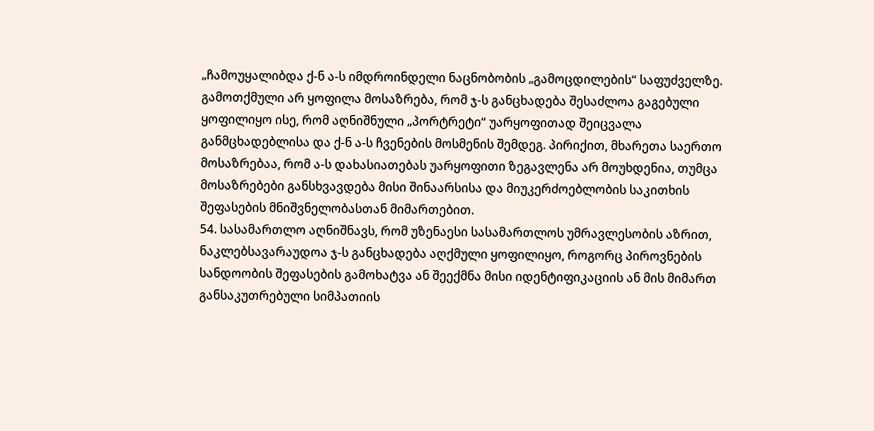„ჩამოუყალიბდა ქ-ნ ა-ს იმდროინდელი ნაცნობობის „გამოცდილების“ საფუძველზე. გამოთქმული არ ყოფილა მოსაზრება, რომ ჯ-ს განცხადება შესაძლოა გაგებული ყოფილიყო ისე, რომ აღნიშნული „პორტრეტი“ უარყოფითად შეიცვალა განმცხადებლისა და ქ-ნ ა-ს ჩვენების მოსმენის შემდეგ. პირიქით, მხარეთა საერთო მოსაზრებაა, რომ ა-ს დახასიათებას უარყოფითი ზეგავლენა არ მოუხდენია, თუმცა მოსაზრებები განსხვავდება მისი შინაარსისა და მიუკერძოებლობის საკითხის შეფასების მნიშვნელობასთან მიმართებით.
54. სასამართლო აღნიშნავს, რომ უზენაესი სასამართლოს უმრავლესობის აზრით, ნაკლებსავარაუდოა ჯ-ს განცხადება აღქმული ყოფილიყო, როგორც პიროვნების სანდოობის შეფასების გამოხატვა ან შეექმნა მისი იდენტიფიკაციის ან მის მიმართ განსაკუთრებული სიმპათიის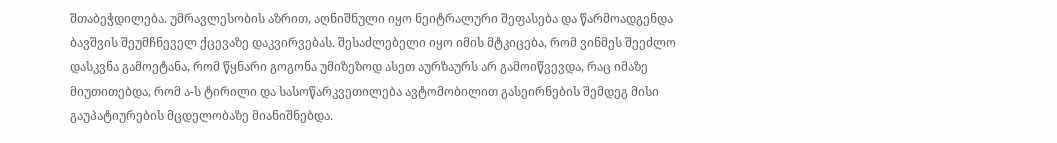შთაბეჭდილება. უმრავლესობის აზრით, აღნიშნული იყო ნეიტრალური შეფასება და წარმოადგენდა ბავშვის შეუმჩნეველ ქცევაზე დაკვირვებას. შესაძლებელი იყო იმის მტკიცება, რომ ვინმეს შეეძლო დასკვნა გამოეტანა, რომ წყნარი გოგონა უმიზეზოდ ასეთ აურზაურს არ გამოიწვევდა, რაც იმაზე მიუთითებდა, რომ ა-ს ტირილი და სასოწარკვეთილება ავტომობილით გასეირნების შემდეგ მისი გაუპატიურების მცდელობაზე მიანიშნებდა.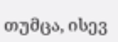თუმცა, ისევ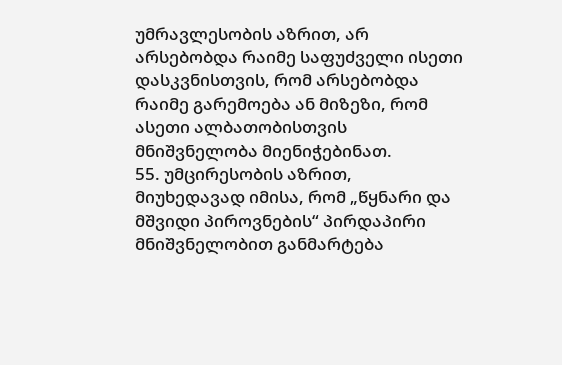უმრავლესობის აზრით, არ არსებობდა რაიმე საფუძველი ისეთი დასკვნისთვის, რომ არსებობდა რაიმე გარემოება ან მიზეზი, რომ ასეთი ალბათობისთვის მნიშვნელობა მიენიჭებინათ.
55. უმცირესობის აზრით, მიუხედავად იმისა, რომ „წყნარი და მშვიდი პიროვნების“ პირდაპირი მნიშვნელობით განმარტება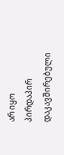არ იყო პირდაპირ დაკავშირებული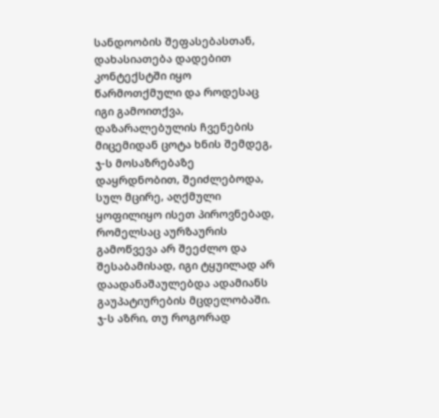სანდოობის შეფასებასთან, დახასიათება დადებით კონტექსტში იყო წარმოთქმული და როდესაც იგი გამოითქვა, დაზარალებულის ჩვენების მიცემიდან ცოტა ხნის შემდეგ, ჯ-ს მოსაზრებაზე დაყრდნობით, შეიძლებოდა, სულ მცირე, აღქმული ყოფილიყო ისეთ პიროვნებად, რომელსაც აურზაურის გამოწვევა არ შეეძლო და შესაბამისად, იგი ტყუილად არ დაადანაშაულებდა ადამიანს გაუპატიურების მცდელობაში. ჯ-ს აზრი, თუ როგორად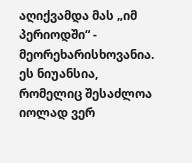აღიქვამდა მას „იმ პერიოდში“ - მეორეხარისხოვანია. ეს ნიუანსია, რომელიც შესაძლოა იოლად ვერ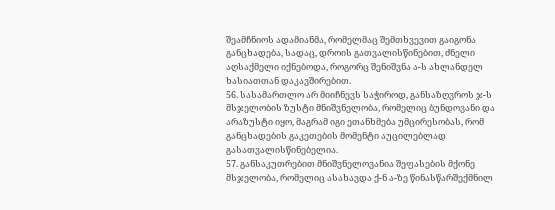შეამჩნიოს ადამიანმა, რომელმაც შემთხვევით გაიგონა განცხადება, სადაც, დროის გათვალისწინებით, ძნელი აღსაქმელი იქნებოდა, როგორც შენიშვნა ა-ს ახლანდელ ხასიათთან დაკავშირებით.
56. სასამართლო არ მიიჩნევს საჭიროდ, განსაზღვროს ჯ-ს მსჯელობის ზუსტი მნიშვნელობა, რომელიც ბუნდოვანი და არაზუსტი იყო, მაგრამ იგი ეთანხმება უმცირესობას, რომ განცხადების გაკეთების მომენტი აუცილებლად გასათვალისწინებელია.
57. განსაკუთრებით მნიშვნელოვანია შეფასების მქონე მსჯელობა, რომელიც ასახავდა ქ-ნ ა-ზე წინასწარშექმნილ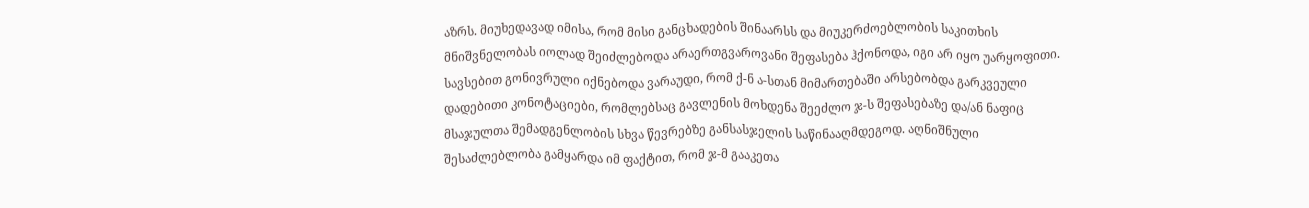აზრს. მიუხედავად იმისა, რომ მისი განცხადების შინაარსს და მიუკერძოებლობის საკითხის მნიშვნელობას იოლად შეიძლებოდა არაერთგვაროვანი შეფასება ჰქონოდა, იგი არ იყო უარყოფითი. სავსებით გონივრული იქნებოდა ვარაუდი, რომ ქ-ნ ა-სთან მიმართებაში არსებობდა გარკვეული დადებითი კონოტაციები, რომლებსაც გავლენის მოხდენა შეეძლო ჯ-ს შეფასებაზე და/ან ნაფიც მსაჯულთა შემადგენლობის სხვა წევრებზე განსასჯელის საწინააღმდეგოდ. აღნიშნული შესაძლებლობა გამყარდა იმ ფაქტით, რომ ჯ-მ გააკეთა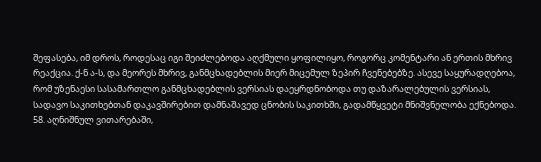შეფასება, იმ დროს, როდესაც იგი შეიძლებოდა აღქმული ყოფილიყო, როგორც კომენტარი ან ერთის მხრივ რეაქცია. ქ-ნ ა-ს, და მეორეს მხრივ, განმცხადებლის მიერ მიცემულ ზეპირ ჩვენებებზე. ასევე საყურადღებოა, რომ უზენაესი სასამართლო განმცხადებლის ვერსიას დაეყრდნობოდა თუ დაზარალებულის ვერსიას, სადავო საკითხებთან დაკავშირებით დამნაშავედ ცნობის საკითხში, გადამწყვეტი მნიშვნელობა ექნებოდა.
58. აღნიშნულ ვითარებაში,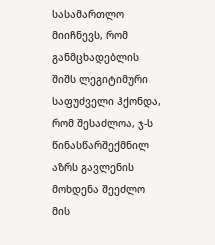სასამართლო მიიჩნევს, რომ განმცხადებლის შიშს ლეგიტიმური საფუძველი ჰქონდა, რომ შესაძლოა, ჯ-ს წინასწარშექმნილ აზრს გავლენის მოხდენა შეეძლო მის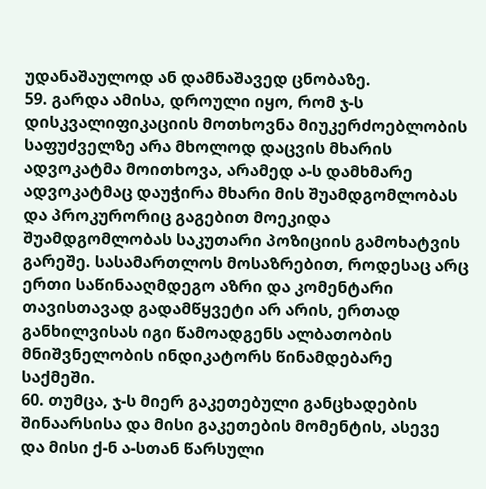უდანაშაულოდ ან დამნაშავედ ცნობაზე.
59. გარდა ამისა, დროული იყო, რომ ჯ-ს დისკვალიფიკაციის მოთხოვნა მიუკერძოებლობის საფუძველზე არა მხოლოდ დაცვის მხარის ადვოკატმა მოითხოვა, არამედ ა-ს დამხმარე ადვოკატმაც დაუჭირა მხარი მის შუამდგომლობას და პროკურორიც გაგებით მოეკიდა შუამდგომლობას საკუთარი პოზიციის გამოხატვის გარეშე. სასამართლოს მოსაზრებით, როდესაც არც ერთი საწინააღმდეგო აზრი და კომენტარი თავისთავად გადამწყვეტი არ არის, ერთად განხილვისას იგი წამოადგენს ალბათობის მნიშვნელობის ინდიკატორს წინამდებარე საქმეში.
60. თუმცა, ჯ-ს მიერ გაკეთებული განცხადების შინაარსისა და მისი გაკეთების მომენტის, ასევე და მისი ქ-ნ ა-სთან წარსული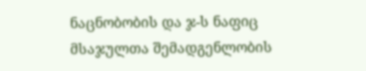ნაცნობობის და ჯ-ს ნაფიც მსაჯულთა შემადგენლობის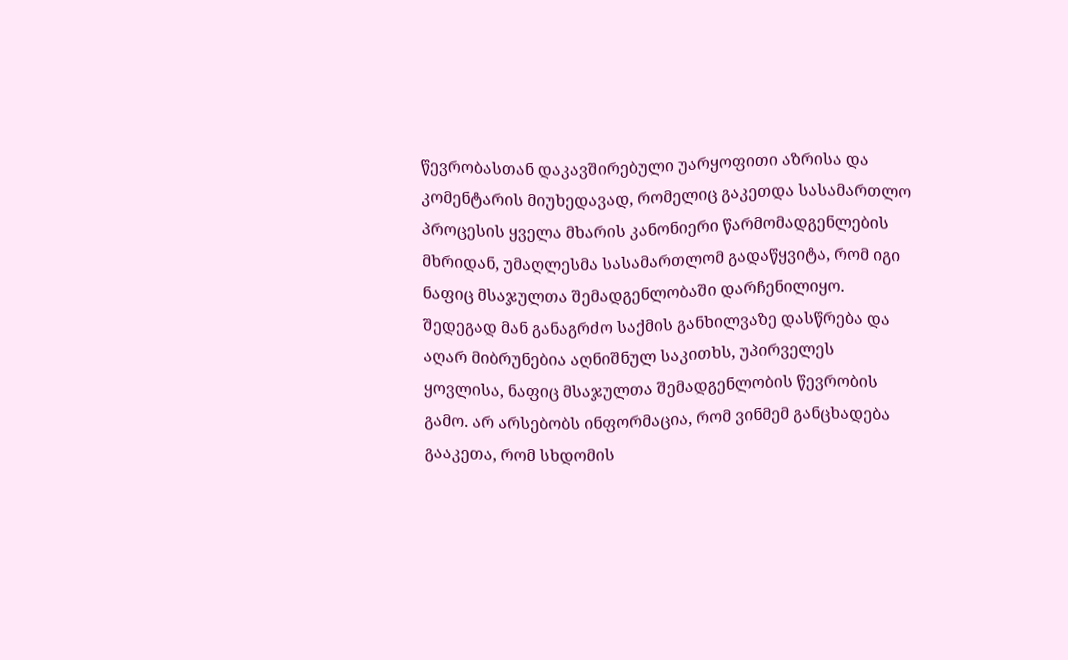წევრობასთან დაკავშირებული უარყოფითი აზრისა და კომენტარის მიუხედავად, რომელიც გაკეთდა სასამართლო პროცესის ყველა მხარის კანონიერი წარმომადგენლების მხრიდან, უმაღლესმა სასამართლომ გადაწყვიტა, რომ იგი ნაფიც მსაჯულთა შემადგენლობაში დარჩენილიყო. შედეგად მან განაგრძო საქმის განხილვაზე დასწრება და აღარ მიბრუნებია აღნიშნულ საკითხს, უპირველეს ყოვლისა, ნაფიც მსაჯულთა შემადგენლობის წევრობის გამო. არ არსებობს ინფორმაცია, რომ ვინმემ განცხადება გააკეთა, რომ სხდომის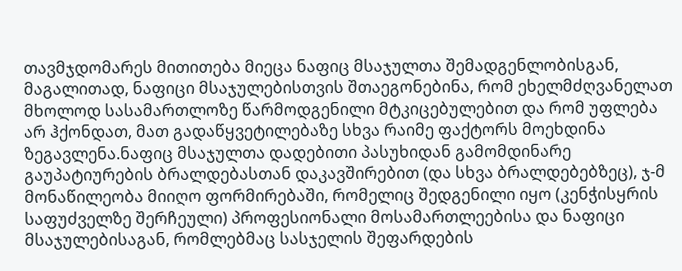თავმჯდომარეს მითითება მიეცა ნაფიც მსაჯულთა შემადგენლობისგან, მაგალითად, ნაფიცი მსაჯულებისთვის შთაეგონებინა, რომ ეხელმძღვანელათ მხოლოდ სასამართლოზე წარმოდგენილი მტკიცებულებით და რომ უფლება არ ჰქონდათ, მათ გადაწყვეტილებაზე სხვა რაიმე ფაქტორს მოეხდინა ზეგავლენა.ნაფიც მსაჯულთა დადებითი პასუხიდან გამომდინარე გაუპატიურების ბრალდებასთან დაკავშირებით (და სხვა ბრალდებებზეც), ჯ-მ მონაწილეობა მიიღო ფორმირებაში, რომელიც შედგენილი იყო (კენჭისყრის საფუძველზე შერჩეული) პროფესიონალი მოსამართლეებისა და ნაფიცი მსაჯულებისაგან, რომლებმაც სასჯელის შეფარდების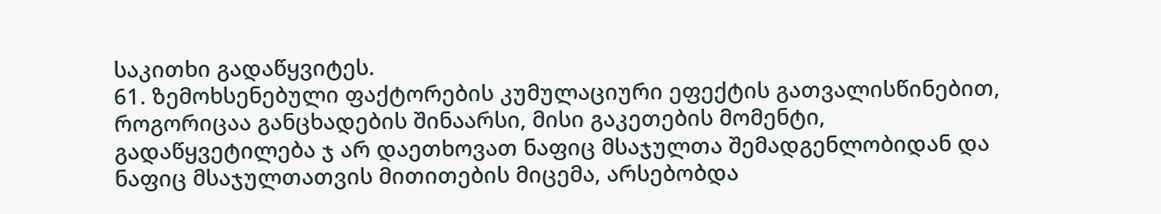საკითხი გადაწყვიტეს.
61. ზემოხსენებული ფაქტორების კუმულაციური ეფექტის გათვალისწინებით, როგორიცაა განცხადების შინაარსი, მისი გაკეთების მომენტი, გადაწყვეტილება ჯ არ დაეთხოვათ ნაფიც მსაჯულთა შემადგენლობიდან და ნაფიც მსაჯულთათვის მითითების მიცემა, არსებობდა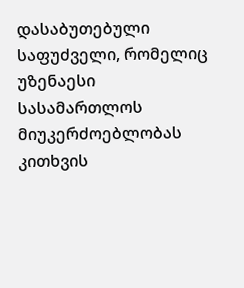დასაბუთებული საფუძველი, რომელიც უზენაესი სასამართლოს მიუკერძოებლობას კითხვის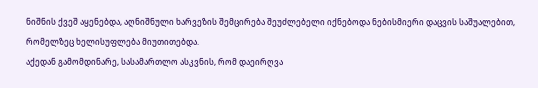ნიშნის ქვეშ აყენებდა, აღნიშნული ხარვეზის შემცირება შეუძლებელი იქნებოდა ნებისმიერი დაცვის საშუალებით, რომელზეც ხელისუფლება მიუთითებდა.
აქედან გამომდინარე, სასამართლო ასკვნის, რომ დაეირღვა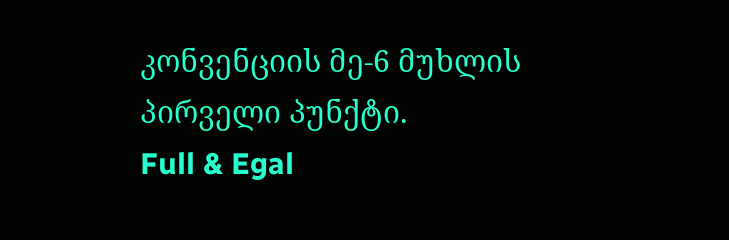კონვენციის მე-6 მუხლის პირველი პუნქტი.
Full & Egal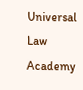Universal Law Academy